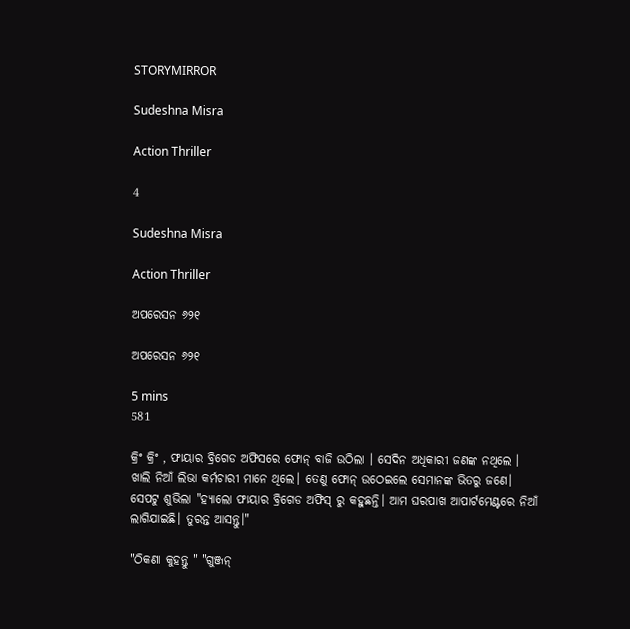STORYMIRROR

Sudeshna Misra

Action Thriller

4

Sudeshna Misra

Action Thriller

ଅପରେସନ ୬୨୧

ଅପରେସନ ୬୨୧

5 mins
581

କ୍ରିଂ କ୍ରିଂ , ଫାୟାର ବ୍ରିଗେଡ ଅଫିସରେ ଫୋନ୍ ବାଜି ଉଠିଲା । ସେଦିନ ଅଧିକାରୀ ଜଣଙ୍କ ନଥିଲେ । ଖାଲି ନିଆଁ ଲିଭା କର୍ମଚାରୀ ମାନେ ଥିଲେ। ତେଣୁ ଫୋନ୍ ଉଠେଇଲେ ସେମାନଙ୍କ ଭିତରୁ ଜଣେ।  ସେପଟୁ ଶୁଭିଲା "ହ୍ୟାଲୋ ଫାୟାର ବ୍ରିଗେଡ ଅଫିସ୍ ରୁ କହୁଛନ୍ତି। ଆମ ଘରପାଖ ଆପାର୍ଟମେଣ୍ଟରେ ନିଆଁ ଲାଗିଯାଇଛି। ତୁରନ୍ତ ଆସନ୍ତୁ।"

"ଠିକଣା କୁହନ୍ତୁ " "ଗୁଞ୍ଜନ୍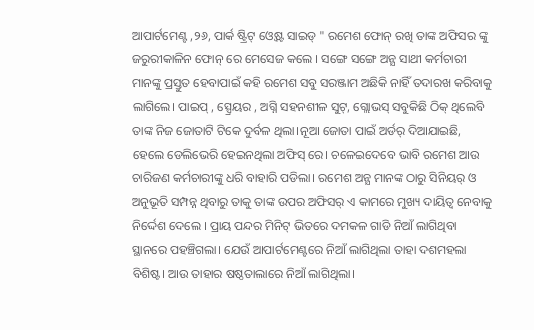ଆପାର୍ଟମେଣ୍ଟ ,୨୬, ପାର୍କ ଷ୍ଟ୍ରିଟ୍ ଓ୍ବେଷ୍ଟ ସାଇଡ୍ " ରମେଶ ଫୋନ୍ ରଖି ତାଙ୍କ ଅଫିସର ଙ୍କୁ ଜରୁରୀକାଳିନ ଫୋନ୍ ରେ ମେସେଜ କଲେ । ସଙ୍ଗେ ସଙ୍ଗେ ଅନ୍ଯ ସାଥୀ କର୍ମଚାରୀ ମାନଙ୍କୁ ପ୍ରସ୍ତୁତ ହେବାପାଇଁ କହି ରମେଶ ସବୁ ସରଞ୍ଜାମ ଅଛିକି ନାହିଁ ତଦାରଖ କରିବାକୁ ଲାଗିଲେ। ପାଇପ୍ , ସ୍ପ୍ରେୟର , ଅଗ୍ନି ସହନଶୀଳ ସୁଟ୍, ଗ୍ଲୋଭସ୍ ସବୁକିଛି ଠିକ୍ ଥିଲେବି ତାଙ୍କ ନିଜ ଜୋତାଟି ଟିକେ ଦୁର୍ବଳ ଥିଲା।ନୂଆ ଜୋତା ପାଇଁ ଅର୍ଡର୍ ଦିଆଯାଇଛି, ହେଲେ ଡେଲିଭେରି ହେଇନଥିଲା ଅଫିସ୍ ରେ। ଚଳେଇଦେବେ ଭାବି ରମେଶ ଆଉ ଚାରିଜଣ କର୍ମଚାରୀଙ୍କୁ ଧରି ବାହାରି ପଡିଲା। ରମେଶ ଅନ୍ଯ ମାନଙ୍କ ଠାରୁ ସିନିୟର୍ ଓ ଅନୁଭୂତି ସମ୍ପନ୍ନ ଥିବାରୁ ତାକୁ ତାଙ୍କ ଉପର ଅଫିସର୍ ଏ କାମରେ ମୁଖ୍ୟ ଦାୟିତ୍ଵ ନେବାକୁ ନିର୍ଦ୍ଦେଶ ଦେଲେ । ପ୍ରାୟ ପନ୍ଦର ମିନିଟ୍ ଭିତରେ ଦମକଳ ଗାଡି ନିଆଁ ଲାଗିଥିବା ସ୍ଥାନରେ ପହଞ୍ଚିଗଲା। ଯେଉଁ ଆପାର୍ଟମେଣ୍ଟରେ ନିଆଁ ଲାଗିଥିଲା ତାହା ଦଶମହଲା ବିଶିଷ୍ଟ। ଆଉ ତାହାର ଷଷ୍ଠତାଲାରେ ନିଆଁ ଲାଗିଥିଲା।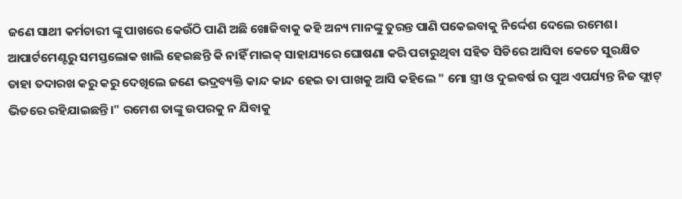ଜଣେ ସାଥୀ କର୍ମଚାରୀ ଙ୍କୁ ପାଖରେ କେଉଁଠି ପାଣି ଅଛି ଖୋଜିବାକୁ କହି ଅନ୍ୟ ମାନଙ୍କୁ ତୁରନ୍ତ ପାଣି ପକେଇବାକୁ ନିର୍ଦ୍ଦେଶ ଦେଲେ ରମେଶ। ଆପାର୍ଟମେଣ୍ଟରୁ ସମସ୍ତଲୋକ ଖାଲି ହେଇଛନ୍ତି କି ନାହିଁ ମାଇକ୍ ସାହାଯ୍ୟରେ ଘୋଷଣା କରି ପଚାରୁଥିବା ସହିତ ସିଡିରେ ଆସିବା କେତେ ସୁରକ୍ଷିତ ତାହା ତଦାରଖ କରୁ କରୁ ଦେଖିଲେ ଜଣେ ଭଦ୍ରବ୍ୟକ୍ତି କାନ୍ଦ କାନ୍ଦ ହେଇ ତା ପାଖକୁ ଆସି କହିଲେ " ମୋ ସ୍ତ୍ରୀ ଓ ଦୁଇବର୍ଷ ର ପୁଅ ଏପର୍ଯ୍ୟନ୍ତ ନିଜ ଫ୍ଲାଟ୍ ଭିତରେ ରହିଯାଇଛନ୍ତି।" ରମେଶ ତାଙ୍କୁ ଉପରକୁ ନ ଯିବାକୁ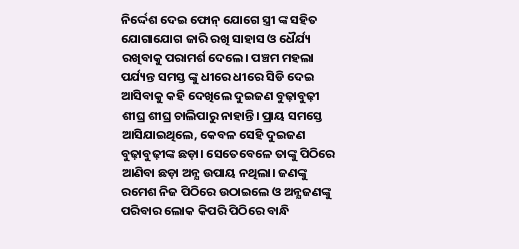ନିର୍ଦ୍ଦେଶ ଦେଇ ଫୋନ୍ ଯୋଗେ ସ୍ତ୍ରୀ ଙ୍କ ସହିତ ଯୋଗାଯୋଗ ଜାରି ରଖି ସାହାସ ଓ ଧୈର୍ଯ୍ୟ ରଖିବାକୁ ପରାମର୍ଶ ଦେଲେ। ପଞ୍ଚମ ମହଲା ପର୍ଯ୍ୟନ୍ତ ସମସ୍ତ ଙ୍କୁ ଧୀରେ ଧୀରେ ସିଡି ଦେଇ ଆସିବାକୁ କହି ଦେଖିଲେ ଦୁଇଜଣ ବୁଢ଼ାବୁଢ଼ୀ ଶୀଘ୍ର ଶୀଘ୍ର ଚାଲିପାରୁ ନାହାନ୍ତି। ପ୍ରାୟ ସମସ୍ତେ ଆସିଯାଇଥିଲେ, କେବଳ ସେହି ଦୁଇଜଣ ବୁଢ଼ାବୁଢ଼ୀଙ୍କ ଛଡ଼ା। ସେତେବେଳେ ତାଙ୍କୁ ପିଠିରେ ଆଣିବା ଛଡ଼ା ଅନ୍ଯ ଉପାୟ ନଥିଲା। ଜଣଙ୍କୁ ରମେଶ ନିଜ ପିଠିରେ ଉଠାଇଲେ ଓ ଅନ୍ଯଜଣଙ୍କୁ ପରିବାର ଲୋକ କିପରି ପିଠିରେ ବାନ୍ଧି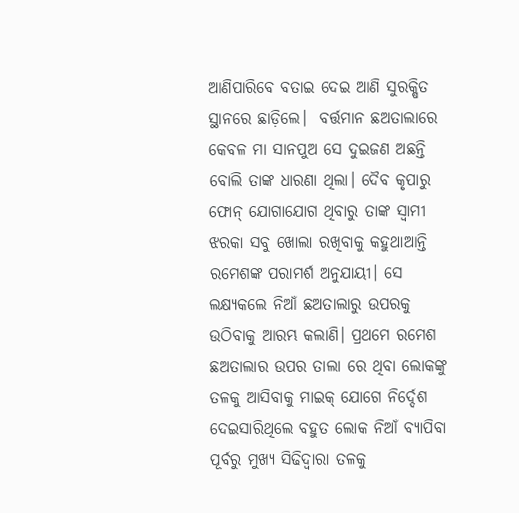ଆଣିପାରିବେ ବତାଇ ଦେଇ ଆଣି ସୁରକ୍ଷିତ ସ୍ଥାନରେ ଛାଡ଼ିଲେ।  ବର୍ତ୍ତମାନ ଛଅତାଲାରେ କେବଳ ମା ସାନପୁଅ ସେ ଦୁଇଜଣ ଅଛନ୍ତି ବୋଲି ତାଙ୍କ ଧାରଣା ଥିଲା। ଦୈବ କୃପାରୁ ଫୋନ୍ ଯୋଗାଯୋଗ ଥିବାରୁ ତାଙ୍କ ସ୍ବାମୀ ଝରକା ସବୁ ଖୋଲା ରଖିବାକୁ କହୁଥାଆନ୍ତି ରମେଶଙ୍କ ପରାମର୍ଶ ଅନୁଯାୟୀ। ସେ ଲକ୍ଷ୍ୟକଲେ ନିଆଁ ଛଅତାଲାରୁ ଉପରକୁ ଉଠିବାକୁ ଆରମ୍ଭ କଲାଣି। ପ୍ରଥମେ ରମେଶ ଛଅତାଲାର ଉପର ତାଲା ରେ ଥିବା ଲୋକଙ୍କୁ ତଳକୁ ଆସିବାକୁ ମାଇକ୍ ଯୋଗେ ନିର୍ଦ୍ଦେଶ ଦେଇସାରିଥିଲେ ବହୁତ ଲୋକ ନିଆଁ ବ୍ୟାପିବା ପୂର୍ବରୁ ମୁଖ୍ଯ ସିଢିଦ୍ଵାରା ତଳକୁ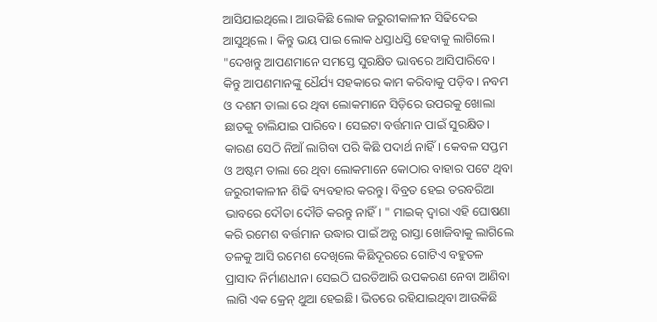ଆସିଯାଇଥିଲେ। ଆଉକିଛି ଲୋକ ଜରୁରୀକାଳୀନ ସିଢିଦେଇ ଆସୁଥିଲେ । କିନ୍ତୁ ଭୟ ପାଇ ଲୋକ ଧସ୍ତାଧସ୍ତି ହେବାକୁ ଲାଗିଲେ।  "ଦେଖନ୍ତୁ ଆପଣମାନେ ସମସ୍ତେ ସୁରକ୍ଷିତ ଭାବରେ ଆସିପାରିବେ। କିନ୍ତୁ ଆପଣମାନଙ୍କୁ ଧୈର୍ଯ୍ୟ ସହକାରେ କାମ କରିବାକୁ ପଡ଼ିବ। ନବମ ଓ ଦଶମ ତାଲା ରେ ଥିବା ଲୋକମାନେ ସିଡ଼ିରେ ଉପରକୁ ଖୋଲା ଛାତକୁ ଚାଲିଯାଇ ପାରିବେ। ସେଇଟା ବର୍ତ୍ତମାନ ପାଇଁ ସୁରକ୍ଷିତ। କାରଣ ସେଠି ନିଆଁ ଲାଗିବା ପରି କିଛି ପଦାର୍ଥ ନାହିଁ। କେବଳ ସପ୍ତମ ଓ ଅଷ୍ଟମ ତାଲା ରେ ଥିବା ଲୋକମାନେ କୋଠାର ବାହାର ପଟେ ଥିବା ଜରୁରୀକାଳୀନ ଶିଢି ବ୍ୟବହାର କରନ୍ତୁ। ବିବ୍ରତ ହେଇ ତରବରିଆ ଭାବରେ ଦୌଡା ଦୌଡି କରନ୍ତୁ ନାହିଁ। " ମାଇକ୍ ଦ୍ବାରା ଏହି ଘୋଷଣା କରି ରମେଶ ବର୍ତ୍ତମାନ ଉଦ୍ଧାର ପାଇଁ ଅନ୍ଯ ରାସ୍ତା ଖୋଜିବାକୁ ଲାଗିଲେ ତଳକୁ ଆସି ରମେଶ ଦେଖିଲେ କିଛିଦୂରରେ ଗୋଟିଏ ବହୁତଳ ପ୍ରାସାଦ ନିର୍ମାଣଧୀନ। ସେଇଠି ଘରତିଆରି ଉପକରଣ ନେବା ଆଣିବା ଲାଗି ଏକ କ୍ରେନ୍ ଥୁଆ ହେଇଛି। ଭିତରେ ରହିଯାଇଥିବା ଆଉକିଛି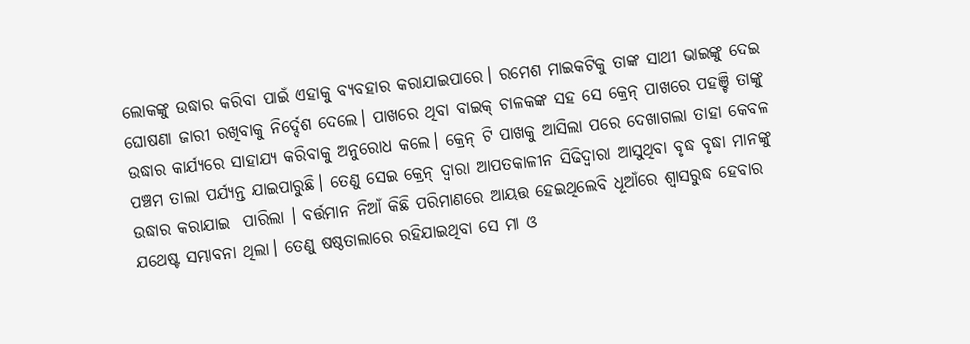ଲୋକଙ୍କୁ ଉଦ୍ଧାର କରିବା ପାଇଁ ଏହାକୁ ବ୍ୟବହାର କରାଯାଇପାରେ। ରମେଶ ମାଇକଟିକୁ ତାଙ୍କ ସାଥୀ ଭାଇଙ୍କୁ ଦେଇ ଘୋଷଣା ଜାରୀ ରଖିବାକୁ ନିର୍ଦ୍ଦେଶ ଦେଲେ। ପାଖରେ ଥିବା ବାଇକ୍ ଚାଳକଙ୍କ ସହ ସେ କ୍ରେନ୍ ପାଖରେ ପହଞ୍ଚି ତାଙ୍କୁ ଉଦ୍ଧାର କାର୍ଯ୍ୟରେ ସାହାଯ୍ୟ କରିବାକୁ ଅନୁରୋଧ କଲେ। କ୍ରେନ୍ ଟି ପାଖକୁ ଆସିଲା ପରେ ଦେଖାଗଲା ତାହା କେବଳ ପଞ୍ଚମ ତାଲା ପର୍ଯ୍ୟନ୍ତ ଯାଇପାରୁଛି। ତେଣୁ ସେଇ କ୍ରେନ୍ ଦ୍ବାରା ଆପତକାଳୀନ ସିଢିଦ୍ବାରା ଆସୁଥିବା ବୃଦ୍ଧ ବୃଦ୍ଧା ମାନଙ୍କୁ ଉଦ୍ଧାର କରାଯାଇ  ପାରିଲା । ବର୍ତ୍ତମାନ ନିଆଁ କିଛି ପରିମାଣରେ ଆୟତ୍ତ ହେଇଥିଲେବି ଧୂଆଁରେ ଶ୍ୱାସରୁଦ୍ଧ ହେବାର ଯଥେଷ୍ଟ ସମ୍ଭାବନା ଥିଲା। ତେଣୁ ଷଷ୍ଠତାଲାରେ ରହିଯାଇଥିବା ସେ ମା ଓ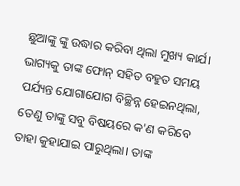ଛୁଆଙ୍କୁ ଙ୍କୁ ଉଦ୍ଧାର କରିବା ଥିଲା ମୁଖ୍ୟ କାର୍ଯ। ଭାଗ୍ୟକୁ ତାଙ୍କ ଫୋନ୍ ସହିତ ବହୁତ ସମୟ ପର୍ଯ୍ୟନ୍ତ ଯୋଗାଯୋଗ ବିଚ୍ଛିନ୍ନ ହେଇନଥିଲା, ତେଣୁ ତାଙ୍କୁ ସବୁ ବିଷୟରେ କ'ଣ କରିବେ ତାହା କୁହାଯାଇ ପାରୁଥିଲା। ତାଙ୍କ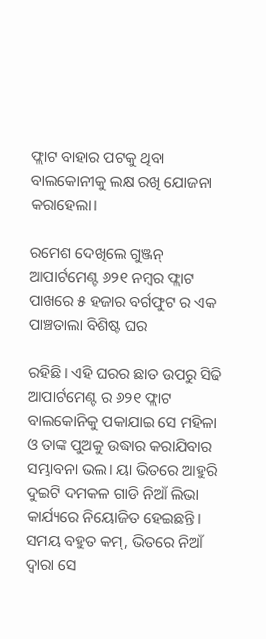ଫ୍ଲାଟ ବାହାର ପଟକୁ ଥିବା ବାଲକୋନୀକୁ ଲକ୍ଷ ରଖି ଯୋଜନା କରାହେଲା।

ରମେଶ ଦେଖିଲେ ଗୁଞ୍ଜନ୍ ଆପାର୍ଟମେଣ୍ଟ ୬୨୧ ନମ୍ବର ଫ୍ଲାଟ ପାଖରେ ୫ ହଜାର ବର୍ଗଫୁଟ ର ଏକ ପାଞ୍ଚତାଲା ବିଶିଷ୍ଟ ଘର

ରହିଛି। ଏହି ଘରର ଛାତ ଉପରୁ ସିଢି ଆପାର୍ଟମେଣ୍ଟ ର ୬୨୧ ଫ୍ଲାଟ ବାଲକୋନିକୁ ପକାଯାଇ ସେ ମହିଳା ଓ ତାଙ୍କ ପୁଅକୁ ଉଦ୍ଧାର କରାଯିବାର ସମ୍ଭାବନା ଭଲ। ୟା ଭିତରେ ଆହୁରି ଦୁଇଟି ଦମକଳ ଗାଡି ନିଆଁ ଲିଭା କାର୍ଯ୍ୟରେ ନିୟୋଜିତ ହେଇଛନ୍ତି। ସମୟ ବହୁତ କମ୍, ଭିତରେ ନିଆଁ ଦ୍ବାରା ସେ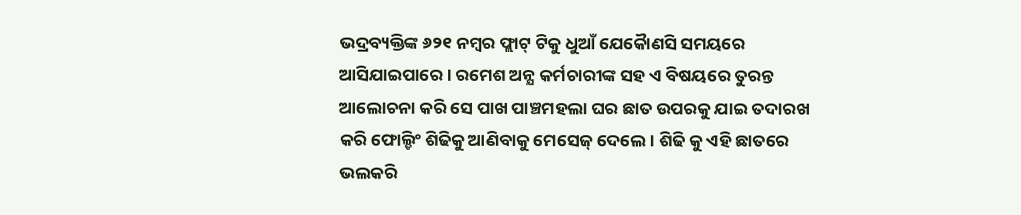ଭଦ୍ରବ୍ୟକ୍ତିଙ୍କ ୬୨୧ ନମ୍ବର ଫ୍ଲାଟ୍ ଟିକୁ ଧୁଆଁ ଯେକୋୖଣସି ସମୟରେ ଆସିଯାଇପାରେ। ରମେଶ ଅନ୍ଯ କର୍ମଚାରୀଙ୍କ ସହ ଏ ବିଷୟରେ ତୁରନ୍ତ ଆଲୋଚନା କରି ସେ ପାଖ ପାଞ୍ଚମହଲା ଘର ଛାତ ଉପରକୁ ଯାଇ ତଦାରଖ କରି ଫୋଲ୍ଡିଂ ଶିଢିକୁ ଆଣିବାକୁ ମେସେଜ୍ ଦେଲେ। ଶିଢି କୁ ଏହି ଛାତରେ ଭଲକରି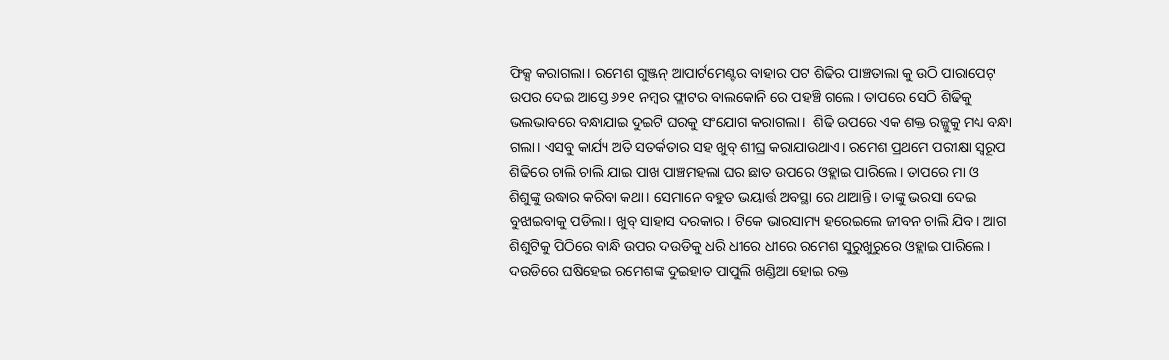ଫିକ୍ସ କରାଗଲା। ରମେଶ ଗୁଞ୍ଜନ୍ ଆପାର୍ଟମେଣ୍ଟର ବାହାର ପଟ ଶିଢିର ପାଞ୍ଚତାଲା କୁ ଉଠି ପାରାପେଟ୍ ଉପର ଦେଇ ଆସ୍ତେ ୬୨୧ ନମ୍ବର ଫ୍ଲାଟର ବାଲକୋନି ରେ ପହଞ୍ଚି ଗଲେ। ତାପରେ ସେଠି ଶିଢିକୁ ଭଲଭାବରେ ବନ୍ଧାଯାଇ ଦୁଇଟି ଘରକୁ ସଂଯୋଗ କରାଗଲା।  ଶିଢି ଉପରେ ଏକ ଶକ୍ତ ରଜ୍ଜୁକୁ ମଧ୍ୟ ବନ୍ଧା ଗଲା। ଏସବୁ କାର୍ଯ୍ୟ ଅତି ସତର୍କତାର ସହ ଖୁବ୍ ଶୀଘ୍ର କରାଯାଉଥାଏ। ରମେଶ ପ୍ରଥମେ ପରୀକ୍ଷା ସ୍ବରୂପ ଶିଢିରେ ଚାଲି ଚାଲି ଯାଇ ପାଖ ପାଞ୍ଚମହଲା ଘର ଛାତ ଉପରେ ଓହ୍ଲାଇ ପାରିଲେ। ତାପରେ ମା ଓ ଶିଶୁଙ୍କୁ ଉଦ୍ଧାର କରିବା କଥା। ସେମାନେ ବହୁତ ଭୟାର୍ତ୍ତ ଅବସ୍ଥା ରେ ଥାଆନ୍ତି। ତାଙ୍କୁ ଭରସା ଦେଇ ବୁଝାଇବାକୁ ପଡିଲା। ଖୁବ୍ ସାହାସ ଦରକାର। ଟିକେ ଭାରସାମ୍ୟ ହରେଇଲେ ଜୀବନ ଚାଲି ଯିବ। ଆଗ ଶିଶୁଟିକୁ ପିଠିରେ ବାନ୍ଧି ଉପର ଦଉଡିକୁ ଧରି ଧୀରେ ଧୀରେ ରମେଶ ସୁରୁଖୁରୁରେ ଓହ୍ଲାଇ ପାରିଲେ। ଦଉଡିରେ ଘଷିହେଇ ରମେଶଙ୍କ ଦୁଇହାତ ପାପୁଲି ଖଣ୍ଡିଆ ହୋଇ ରକ୍ତ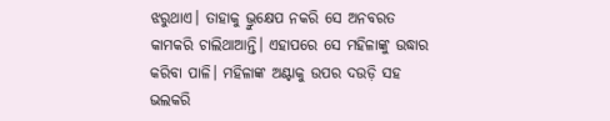ଝରୁଥାଏ। ତାହାକୁ ଭ୍ରୁକ୍ଷେପ ନକରି ସେ ଅନବରତ କାମକରି ଚାଲିଥାଆନ୍ତି। ଏହାପରେ ସେ ମହିଳାଙ୍କୁ ଉଦ୍ଧାର କରିବା ପାଳି। ମହିଳାଙ୍କ ଅଣ୍ଟାକୁ ଉପର ଦଉଡ଼ି ସହ ଭଲକରି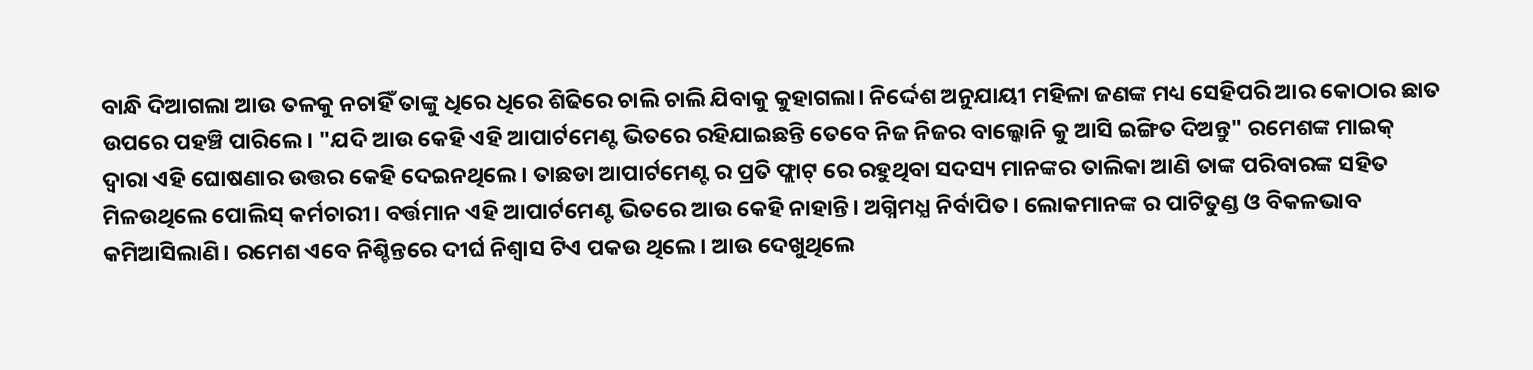ବାନ୍ଧି ଦିଆଗଲା ଆଉ ତଳକୁ ନଚାହିଁ ତାଙ୍କୁ ଧିରେ ଧିରେ ଶିଢିରେ ଚାଲି ଚାଲି ଯିବାକୁ କୁହାଗଲା। ନିର୍ଦ୍ଦେଶ ଅନୁଯାୟୀ ମହିଳା ଜଣଙ୍କ ମଧ୍ୟ ସେହିପରି ଆର କୋଠାର ଛାତ ଉପରେ ପହଞ୍ଚି ପାରିଲେ। "ଯଦି ଆଉ କେହି ଏହି ଆପାର୍ଟମେଣ୍ଟ ଭିତରେ ରହିଯାଇଛନ୍ତି ତେବେ ନିଜ ନିଜର ବାଲ୍କୋନି କୁ ଆସି ଇଙ୍ଗିତ ଦିଅନ୍ତୁ" ରମେଶଙ୍କ ମାଇକ୍ ଦ୍ବାରା ଏହି ଘୋଷଣାର ଉତ୍ତର କେହି ଦେଇନଥିଲେ। ତାଛଡା ଆପାର୍ଟମେଣ୍ଟ ର ପ୍ରତି ଫ୍ଲାଟ୍ ରେ ରହୁଥିବା ସଦସ୍ୟ ମାନଙ୍କର ତାଲିକା ଆଣି ତାଙ୍କ ପରିବାରଙ୍କ ସହିତ ମିଳଉଥିଲେ ପୋଲିସ୍ କର୍ମଚାରୀ। ବର୍ତ୍ତମାନ ଏହି ଆପାର୍ଟମେଣ୍ଟ ଭିତରେ ଆଉ କେହି ନାହାନ୍ତି। ଅଗ୍ନିମଧ୍ଯ ନିର୍ବାପିତ। ଲୋକମାନଙ୍କ ର ପାଟିତୁଣ୍ଡ ଓ ବିକଳଭାବ କମିଆସିଲାଣି। ରମେଶ ଏବେ ନିଶ୍ଚିନ୍ତରେ ଦୀର୍ଘ ନିଶ୍ଵାସ ଟିଏ ପକଉ ଥିଲେ। ଆଉ ଦେଖୁଥିଲେ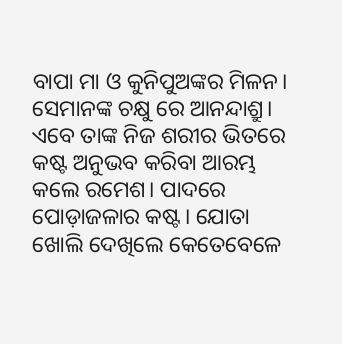ବାପା ମା ଓ କୁନିପୁଅଙ୍କର ମିଳନ। ସେମାନଙ୍କ ଚକ୍ଷୁ ରେ ଆନନ୍ଦାଶ୍ରୁ।  ଏବେ ତାଙ୍କ ନିଜ ଶରୀର ଭିତରେ କଷ୍ଟ ଅନୁଭବ କରିବା ଆରମ୍ଭ କଲେ ରମେଶ। ପାଦରେ ପୋଡ଼ାଜଳାର କଷ୍ଟ। ଯୋତା ଖୋଲି ଦେଖିଲେ କେତେବେଳେ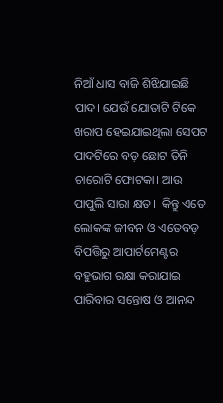ନିଆଁ ଧାସ ବାଜି ଶିଝିଯାଇଛି ପାଦ। ଯେଉଁ ଯୋତାଟି ଟିକେ ଖରାପ ହେଇଯାଇଥିଲା ସେପଟ ପାଦଟିରେ ବଡ଼ ଛୋଟ ତିନି ଚାରୋଟି ଫୋଟକା। ଆଉ ପାପୁଲି ସାରା କ୍ଷତ।  କିନ୍ତୁ ଏତେ ଲୋକଙ୍କ ଜୀବନ ଓ ଏତେବଡ଼ ବିପତ୍ତିରୁ ଆପାର୍ଟମେଣ୍ଟର ବହୁଭାଗ ରକ୍ଷା କରାଯାଇ ପାରିବାର ସନ୍ତୋଷ ଓ ଆନନ୍ଦ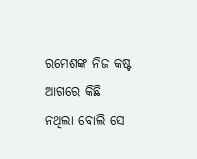ରମେଶଙ୍କ ନିଜ କଷ୍ଟ ଆଗରେ କିଛି ନଥିଲା ବୋଲି ସେ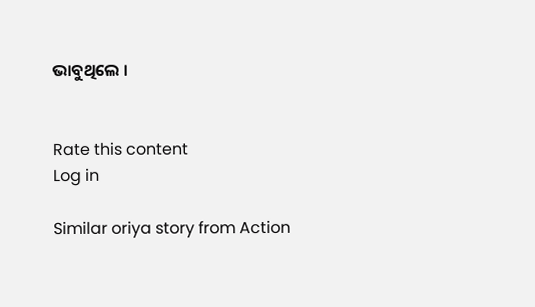ଭାବୁଥିଲେ ।


Rate this content
Log in

Similar oriya story from Action